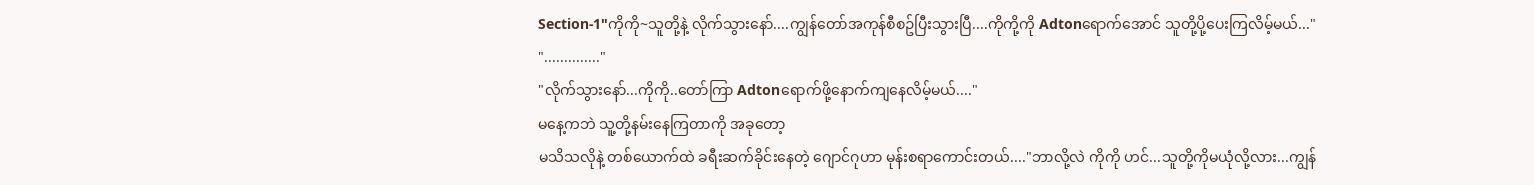Section-1"ကိုကို~သူတို့နဲ့ လိုက်သွားနော်....ကျွန်တော်အကုန်စီစဥ်ပြီးသွားပြီ....ကိုကို့ကို Adtonရောက်အောင် သူတို့ပို့ပေးကြလိမ့်မယ်..."
".............."
"လိုက်သွားနော်...ကိုကို..တော်ကြာ Adtonရောက်ဖို့နောက်ကျနေလိမ့်မယ်...."
မနေ့ကဘဲ သူ့တို့နမ်းနေကြတာကို အခုတော့
မသိသလိုနဲ့ တစ်ယောက်ထဲ ခရီးဆက်ခိုင်းနေတဲ့ ဂျောင်ဂုဟာ မုန်းစရာကောင်းတယ်...."ဘာလို့လဲ ကိုကို ဟင်...သူတို့ကိုမယုံလို့လား...ကျွန်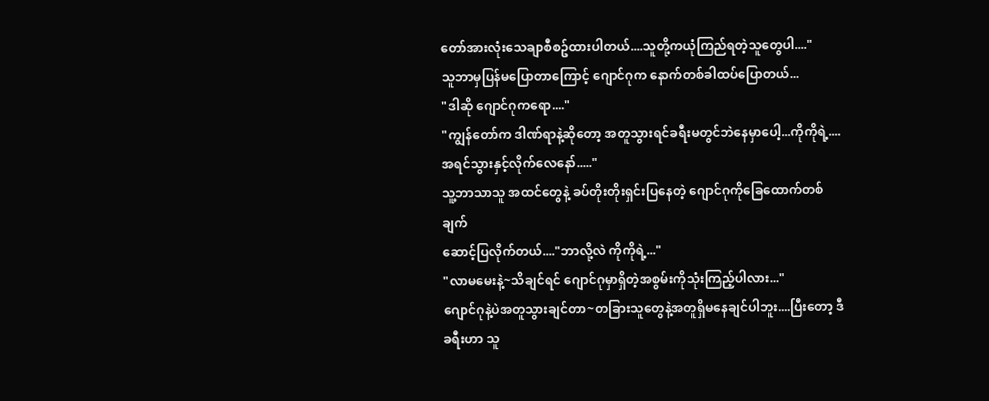တော်အားလုံးသေချာစီစဥ်ထားပါတယ်....သူတို့ကယုံကြည်ရတဲ့သူတွေပါ...."
သူဘာမှပြန်မပြောတာကြောင့် ဂျောင်ဂုက နောက်တစ်ခါထပ်ပြောတယ်...
"ဒါဆို ဂျောင်ဂုကရော...."
"ကျွန်တော်က ဒါဏ်ရာနဲ့ဆိုတော့ အတူသွားရင်ခရီးမတွင်ဘဲနေမှာပေါ့...ကိုကိုရဲ့....အရင်သွားနှင့်လိုက်လေနော်....."
သူ့ဘာသာသူ အထင်တွေနဲ့ ခပ်တိုးတိုးရှင်းပြနေတဲ့ ဂျောင်ဂုကိုခြေထောက်တစ်ချက်
ဆောင့်ပြလိုက်တယ်...."ဘာလို့လဲ ကိုကိုရဲ့..."
"လာမမေးနဲ့~သိချင်ရင် ဂျောင်ဂုမှာရှိတဲ့အစွမ်းကိုသုံးကြည့်ပါလား..."
ဂျောင်ဂုနဲ့ပဲအတူသွားချင်တာ~တခြားသူတွေနဲ့အတူရှိမနေချင်ပါဘူး....ပြီးတော့ ဒီခရီးဟာ သူ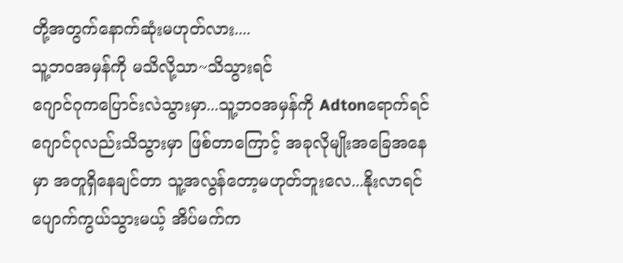တို့အတွက်နောက်ဆုံးမဟုတ်လား....
သူ့ဘဝအမှန်ကို မသိလို့သာ~သိသွားရင်
ဂျောင်ဂုကပြောင်းလဲသွားမှာ...သူ့ဘဝအမှန်ကို Adtonရောက်ရင် ဂျောင်ဂုလည်းသိသွားမှာ ဖြစ်တာကြောင့် အခုလိုမျိုးအခြေအနေမှာ အတူရှိနေချင်တာ သူ့အလွန်တော့မဟုတ်ဘူးလေ...နိုးလာရင်ပျောက်ကွယ်သွားမယ့် အိပ်မက်က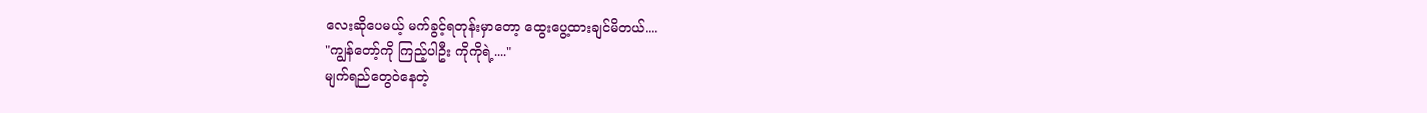လေးဆိုပေမယ့် မက်ခွင့်ရတုန်းမှာတော့ ထွေးပွေ့ထားချင်မိတယ်....
"ကျွန်တော့်ကို ကြည့်ပါဦး ကိုကိုရဲ့...."
မျက်ရည်တွေဝဲနေတဲ့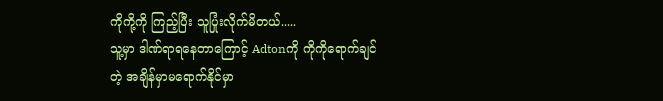ကိုကို့ကို ကြည့်ပြီး သူပြုံးလိုက်မိတယ်.....
သူ့မှာ ဒါဏ်ရာရနေတာကြောင့် Adtonကို ကိုကိုရောက်ချင်တဲ့ အချိန်မှာမရောက်နိုင်မှာ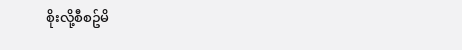စိုးလို့စီစဥ်မိ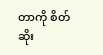တာကို စိတ်ဆိုး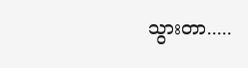သွားတာ.....